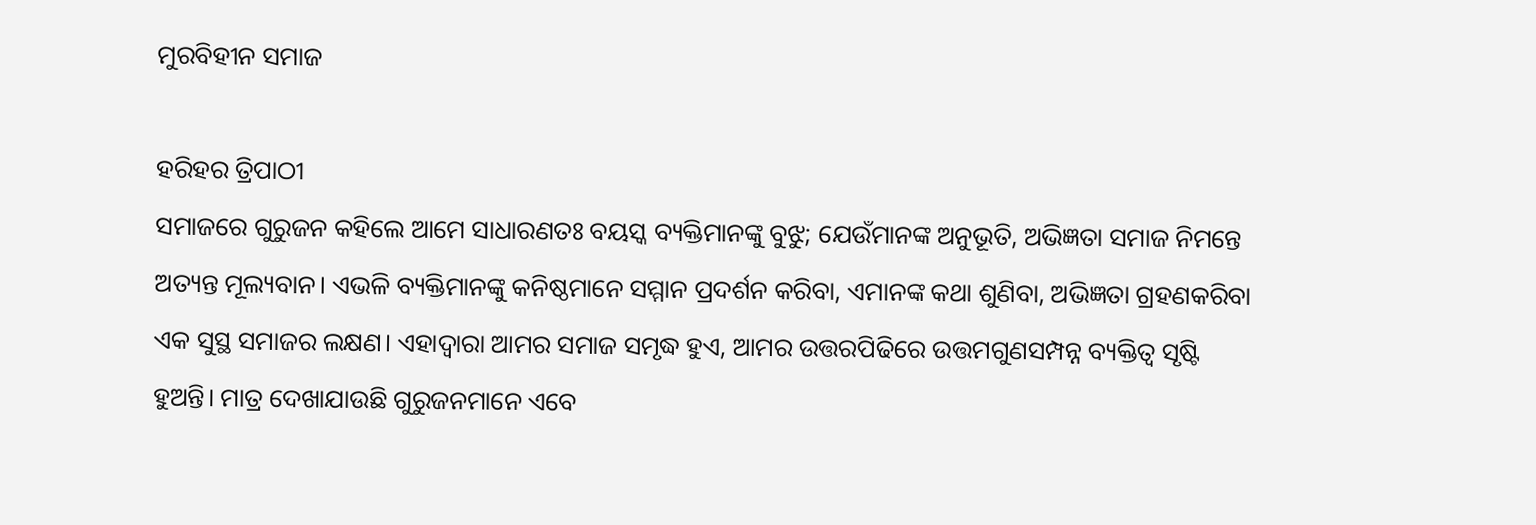ମୁରବିହୀନ ସମାଜ

ହରିହର ତ୍ରିପାଠୀ
ସମାଜରେ ଗୁରୁଜନ କହିଲେ ଆମେ ସାଧାରଣତଃ ବୟସ୍କ ବ୍ୟକ୍ତିମାନଙ୍କୁ ବୁଝୁ; ଯେଉଁମାନଙ୍କ ଅନୁଭୂତି, ଅଭିଜ୍ଞତା ସମାଜ ନିମନ୍ତେ ଅତ୍ୟନ୍ତ ମୂଲ୍ୟବାନ। ଏଭଳି ବ୍ୟକ୍ତିମାନଙ୍କୁ କନିଷ୍ଠମାନେ ସମ୍ମାନ ପ୍ରଦର୍ଶନ କରିବା, ଏମାନଙ୍କ କଥା ଶୁଣିବା, ଅଭିଜ୍ଞତା ଗ୍ରହଣକରିବା ଏକ ସୁସ୍ଥ ସମାଜର ଲକ୍ଷଣ। ଏହାଦ୍ୱାରା ଆମର ସମାଜ ସମୃଦ୍ଧ ହୁଏ, ଆମର ଉତ୍ତରପିଢିରେ ଉତ୍ତମଗୁଣସମ୍ପନ୍ନ ବ୍ୟକ୍ତିତ୍ୱ ସୃଷ୍ଟି ହୁଅନ୍ତି। ମାତ୍ର ଦେଖାଯାଉଛି ଗୁରୁଜନମାନେ ଏବେ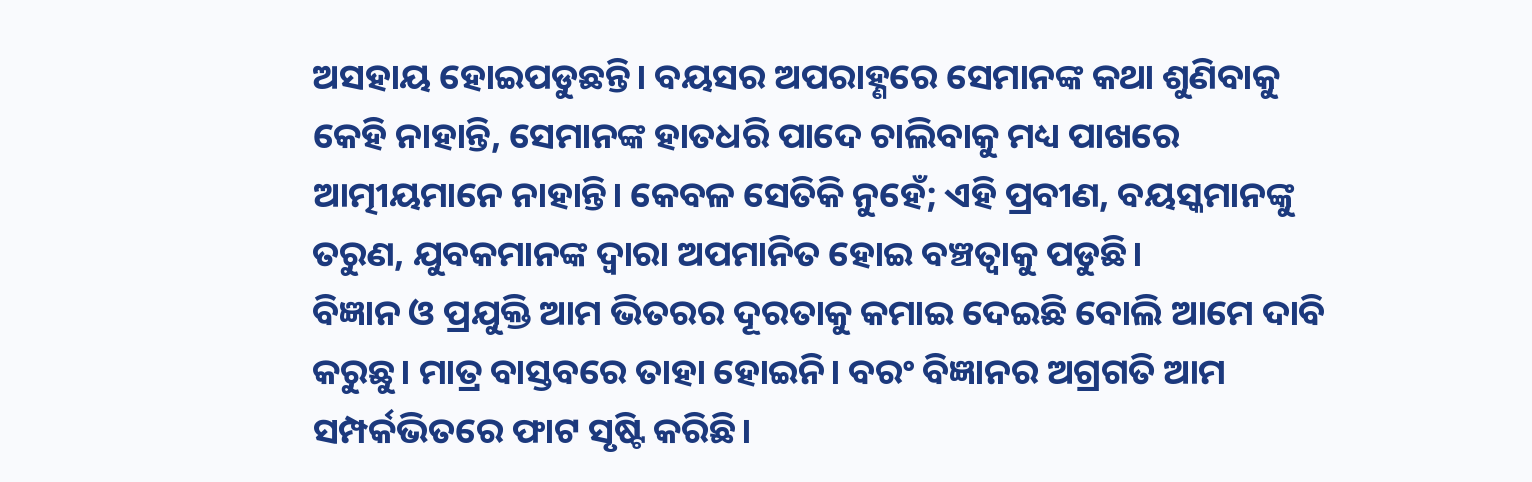ଅସହାୟ ହୋଇପଡୁଛନ୍ତି। ବୟସର ଅପରାହ୍ଣରେ ସେମାନଙ୍କ କଥା ଶୁଣିବାକୁ କେହି ନାହାନ୍ତି, ସେମାନଙ୍କ ହାତଧରି ପାଦେ ଚାଲିବାକୁ ମଧ୍ୟ ପାଖରେ ଆତ୍ମୀୟମାନେ ନାହାନ୍ତି। କେବଳ ସେତିକି ନୁହେଁ; ଏହି ପ୍ରବୀଣ, ବୟସ୍କମାନଙ୍କୁ ତରୁଣ, ଯୁବକମାନଙ୍କ ଦ୍ୱାରା ଅପମାନିତ ହୋଇ ବଞ୍ଚତ୍ବାକୁ ପଡୁଛି।
ବିଜ୍ଞାନ ଓ ପ୍ରଯୁକ୍ତି ଆମ ଭିତରର ଦୂରତାକୁ କମାଇ ଦେଇଛି ବୋଲି ଆମେ ଦାବି କରୁଛୁ। ମାତ୍ର ବାସ୍ତବରେ ତାହା ହୋଇନି। ବରଂ ବିଜ୍ଞାନର ଅଗ୍ରଗତି ଆମ ସମ୍ପର୍କଭିତରେ ଫାଟ ସୃଷ୍ଟି କରିଛି।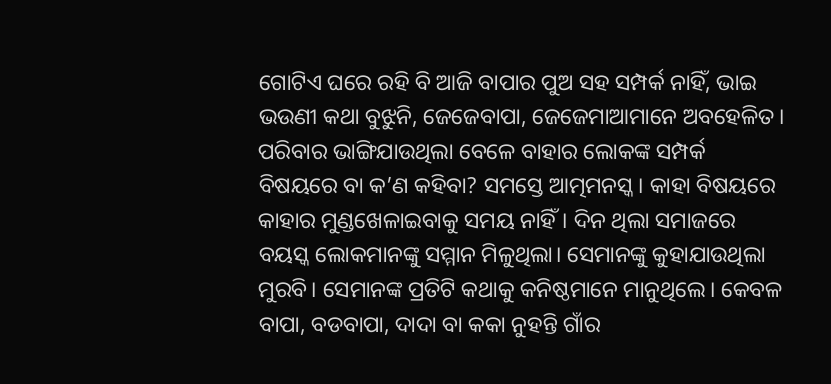ଗୋଟିଏ ଘରେ ରହି ବି ଆଜି ବାପାର ପୁଅ ସହ ସମ୍ପର୍କ ନାହିଁ, ଭାଇ ଭଉଣୀ କଥା ବୁଝୁନି, ଜେଜେବାପା, ଜେଜେମାଆମାନେ ଅବହେଳିତ। ପରିବାର ଭାଙ୍ଗିଯାଉଥିଲା ବେଳେ ବାହାର ଲୋକଙ୍କ ସମ୍ପର୍କ ବିଷୟରେ ବା କ’ଣ କହିବା? ସମସ୍ତେ ଆତ୍ମମନସ୍କ। କାହା ବିଷୟରେ କାହାର ମୁଣ୍ଡଖେଳାଇବାକୁ ସମୟ ନାହିଁ। ଦିନ ଥିଲା ସମାଜରେ ବୟସ୍କ ଲୋକମାନଙ୍କୁ ସମ୍ମାନ ମିଳୁଥିଲା। ସେମାନଙ୍କୁ କୁହାଯାଉଥିଲା ମୁରବି। ସେମାନଙ୍କ ପ୍ରତିଟି କଥାକୁ କନିଷ୍ଠମାନେ ମାନୁଥିଲେ। କେବଳ ବାପା, ବଡବାପା, ଦାଦା ବା କକା ନୁହନ୍ତି ଗାଁର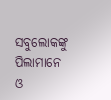ସବୁଲୋକଙ୍କୁ ପିଲାମାନେ ଓ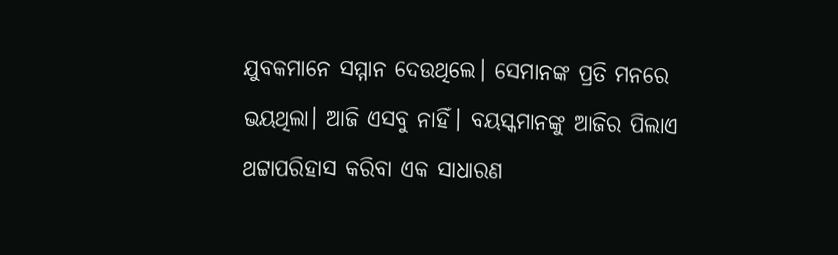ଯୁବକମାନେ ସମ୍ମାନ ଦେଉଥିଲେ। ସେମାନଙ୍କ ପ୍ରତି ମନରେ ଭୟଥିଲା। ଆଜି ଏସବୁ ନାହିଁ। ବୟସ୍କମାନଙ୍କୁ ଆଜିର ପିଲାଏ ଥଟ୍ଟାପରିହାସ କରିବା ଏକ ସାଧାରଣ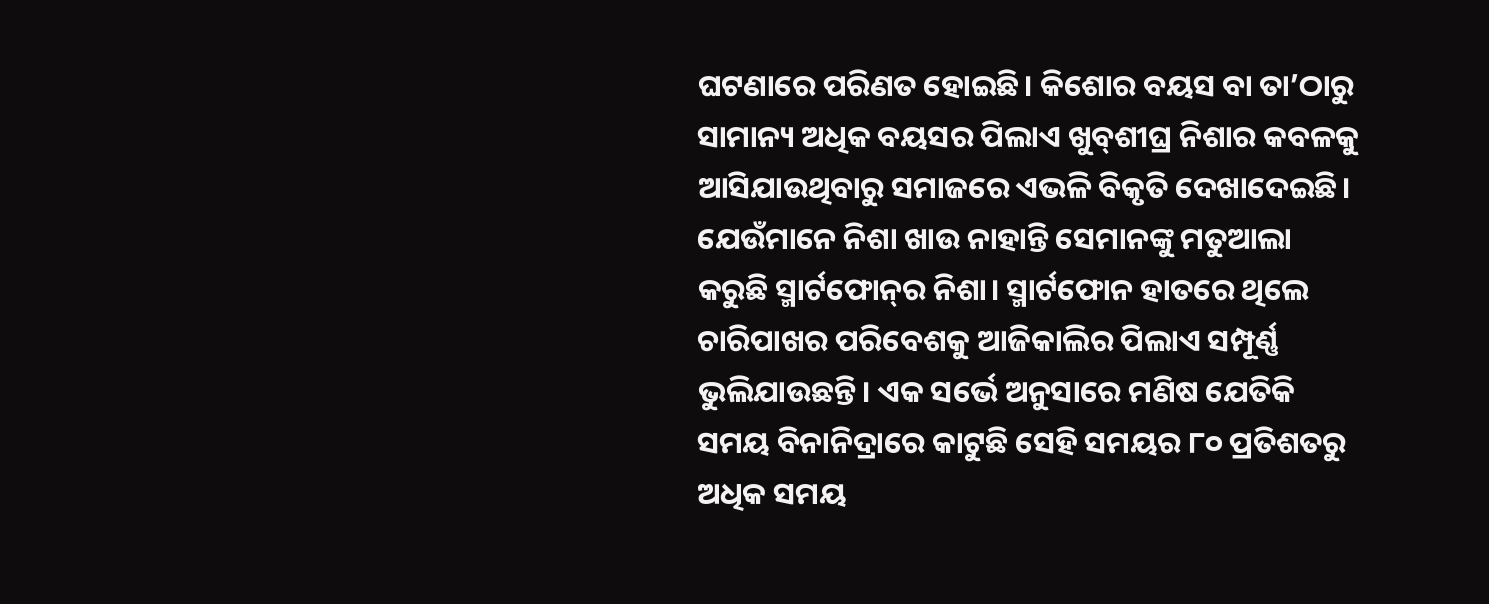ଘଟଣାରେ ପରିଣତ ହୋଇଛି। କିଶୋର ବୟସ ବା ତା’ଠାରୁ ସାମାନ୍ୟ ଅଧିକ ବୟସର ପିଲାଏ ଖୁବ୍‌ଶୀଘ୍ର ନିଶାର କବଳକୁ ଆସିଯାଉଥିବାରୁ ସମାଜରେ ଏଭଳି ବିକୃତି ଦେଖାଦେଇଛି। ଯେଉଁମାନେ ନିଶା ଖାଉ ନାହାନ୍ତି ସେମାନଙ୍କୁ ମତୁଆଲା କରୁଛି ସ୍ମାର୍ଟଫୋନ୍‌ର ନିଶା। ସ୍ମାର୍ଟଫୋନ ହାତରେ ଥିଲେ ଚାରିପାଖର ପରିବେଶକୁ ଆଜିକାଲିର ପିଲାଏ ସମ୍ପୂର୍ଣ୍ଣ ଭୁଲିଯାଉଛନ୍ତି। ଏକ ସର୍ଭେ ଅନୁସାରେ ମଣିଷ ଯେତିକି ସମୟ ବିନାନିଦ୍ରାରେ କାଟୁଛି ସେହି ସମୟର ୮୦ ପ୍ରତିଶତରୁ ଅଧିକ ସମୟ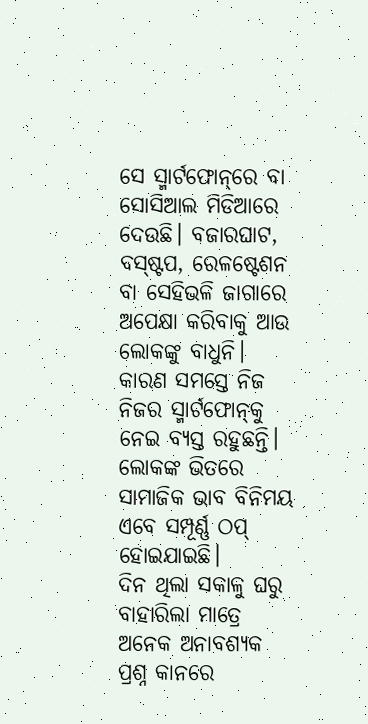ସେ ସ୍ମାର୍ଟଫୋନ୍‌ରେ ବା ସୋସିଆଲ ମିଡିଆରେ ଦେଉଛି। ବଜାରଘାଟ, ବସ୍‌ଷ୍ଟପ, ରେଳଷ୍ଟେଶନ ବା ସେହିଭଳି ଜାଗାରେ ଅପେକ୍ଷା କରିବାକୁ ଆଉ ଲୋକଙ୍କୁ ବାଧୁନି। କାରଣ ସମସ୍ତେ ନିଜ ନିଜର ସ୍ମାର୍ଟଫୋନ୍‌କୁ ନେଇ ବ୍ୟସ୍ତ ରହୁଛନ୍ତି। ଲୋକଙ୍କ ଭିତରେ ସାମାଜିକ ଭାବ ବିନିମୟ ଏବେ ସମ୍ପୂର୍ଣ୍ଣ ଠପ୍‌ ହୋଇଯାଇଛି।
ଦିନ ଥିଲା ସକାଳୁ ଘରୁ ବାହାରିଲା ମାତ୍ରେ ଅନେକ ଅନାବଶ୍ୟକ ପ୍ରଶ୍ନ କାନରେ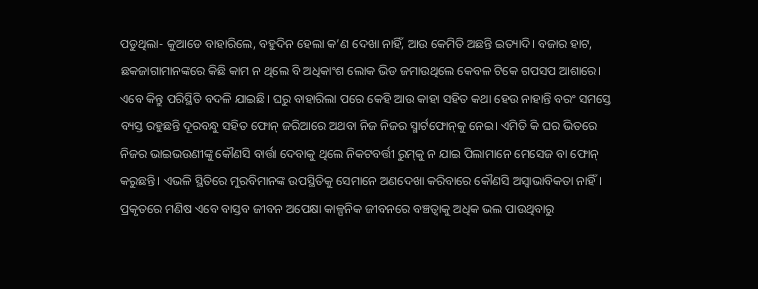ପଡୁଥିଲା- କୁଆଡେ ବାହାରିଲେ, ବହୁଦିନ ହେଲା କ’ଣ ଦେଖା ନାହିଁ, ଆଉ କେମିତି ଅଛନ୍ତି ଇତ୍ୟାଦି। ବଜାର ହାଟ, ଛକଜାଗାମାନଙ୍କରେ କିଛି କାମ ନ ଥିଲେ ବି ଅଧିକାଂଶ ଲୋକ ଭିଡ ଜମାଉଥିଲେ କେବଳ ଟିକେ ଗପସପ ଆଶାରେ। ଏବେ କିନ୍ତୁ ପରିସ୍ଥିତି ବଦଳି ଯାଇଛି। ଘରୁ ବାହାରିଲା ପରେ କେହି ଆଉ କାହା ସହିତ କଥା ହେଉ ନାହାନ୍ତି ବରଂ ସମସ୍ତେ ବ୍ୟସ୍ତ ରହୁଛନ୍ତି ଦୂରବନ୍ଧୁ ସହିତ ଫୋନ୍‌ ଜରିଆରେ ଅଥବା ନିଜ ନିଜର ସ୍ମାର୍ଟଫୋନ୍‌କୁ ନେଇ। ଏମିତି କି ଘର ଭିତରେ ନିଜର ଭାଇଭଉଣୀଙ୍କୁ କୌଣସି ବାର୍ତ୍ତା ଦେବାକୁ ଥିଲେ ନିକଟବର୍ତ୍ତୀ ରୁମ୍‌କୁ ନ ଯାଇ ପିଲାମାନେ ମେସେଜ ବା ଫୋନ୍‌ କରୁଛନ୍ତି। ଏଭଳି ସ୍ଥିତିରେ ମୁରବିମାନଙ୍କ ଉପସ୍ଥିତିକୁ ସେମାନେ ଅଣଦେଖା କରିବାରେ କୌଣସି ଅସ୍ବାଭାବିକତା ନାହିଁ।
ପ୍ରକୃତରେ ମଣିଷ ଏବେ ବାସ୍ତବ ଜୀବନ ଅପେକ୍ଷା କାଳ୍ପନିକ ଜୀବନରେ ବଞ୍ଚତ୍ବାକୁ ଅଧିକ ଭଲ ପାଉଥିବାରୁ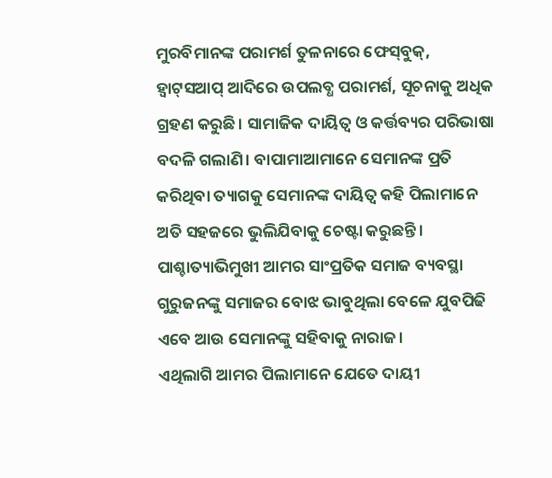ମୁରବିମାନଙ୍କ ପରାମର୍ଶ ତୁଳନାରେ ଫେସ୍‌ବୁକ୍‌, ହ୍ବାଟ୍‌ସଆପ୍‌ ଆଦିରେ ଉପଲବ୍ଧ ପରାମର୍ଶ, ସୂଚନାକୁ ଅଧିକ ଗ୍ରହଣ କରୁଛି। ସାମାଜିକ ଦାୟିତ୍ୱ ଓ କର୍ତ୍ତବ୍ୟର ପରିଭାଷା ବଦଳି ଗଲାଣି। ବାପାମାଆମାନେ ସେମାନଙ୍କ ପ୍ରତି କରିଥିବା ତ୍ୟାଗକୁ ସେମାନଙ୍କ ଦାୟିତ୍ୱ କହି ପିଲାମାନେ ଅତି ସହଜରେ ଭୁଲିଯିବାକୁ ଚେଷ୍ଟା କରୁଛନ୍ତି। ପାଶ୍ଚାତ୍ୟାଭିମୁଖୀ ଆମର ସାଂପ୍ରତିକ ସମାଜ ବ୍ୟବସ୍ଥା ଗୁରୁଜନଙ୍କୁ ସମାଜର ବୋଝ ଭାବୁଥିଲା ବେଳେ ଯୁବପିଢି ଏବେ ଆଉ ସେମାନଙ୍କୁ ସହିବାକୁ ନାରାଜ।
ଏଥିଲାଗି ଆମର ପିଲାମାନେ ଯେତେ ଦାୟୀ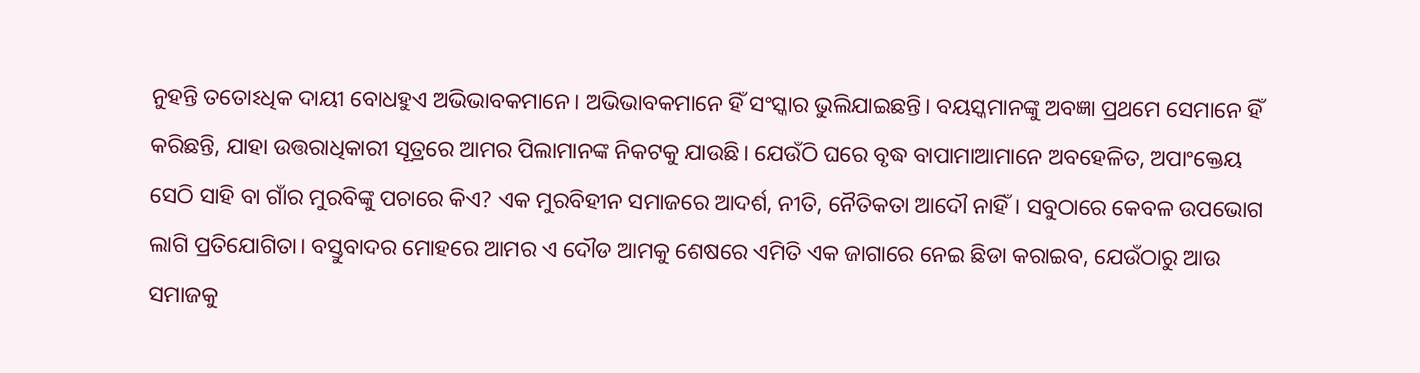ନୁହନ୍ତି ତତୋଽଧିକ ଦାୟୀ ବୋଧହୁଏ ଅଭିଭାବକମାନେ। ଅଭିଭାବକମାନେ ହିଁ ସଂସ୍କାର ଭୁଲିଯାଇଛନ୍ତି। ବୟସ୍କମାନଙ୍କୁ ଅବଜ୍ଞା ପ୍ରଥମେ ସେମାନେ ହିଁ କରିଛନ୍ତି, ଯାହା ଉତ୍ତରାଧିକାରୀ ସୂତ୍ରରେ ଆମର ପିଲାମାନଙ୍କ ନିକଟକୁ ଯାଉଛି। ଯେଉଁଠି ଘରେ ବୃଦ୍ଧ ବାପାମାଆମାନେ ଅବହେଳିତ, ଅପାଂକ୍ତେୟ ସେଠି ସାହି ବା ଗାଁର ମୁରବିଙ୍କୁ ପଚାରେ କିଏ? ଏକ ମୁରବିହୀନ ସମାଜରେ ଆଦର୍ଶ, ନୀତି, ନୈତିକତା ଆଦୌ ନାହିଁ। ସବୁଠାରେ କେବଳ ଉପଭୋଗ ଲାଗି ପ୍ରତିଯୋଗିତା। ବସ୍ତୁବାଦର ମୋହରେ ଆମର ଏ ଦୌଡ ଆମକୁ ଶେଷରେ ଏମିତି ଏକ ଜାଗାରେ ନେଇ ଛିଡା କରାଇବ, ଯେଉଁଠାରୁ ଆଉ ସମାଜକୁ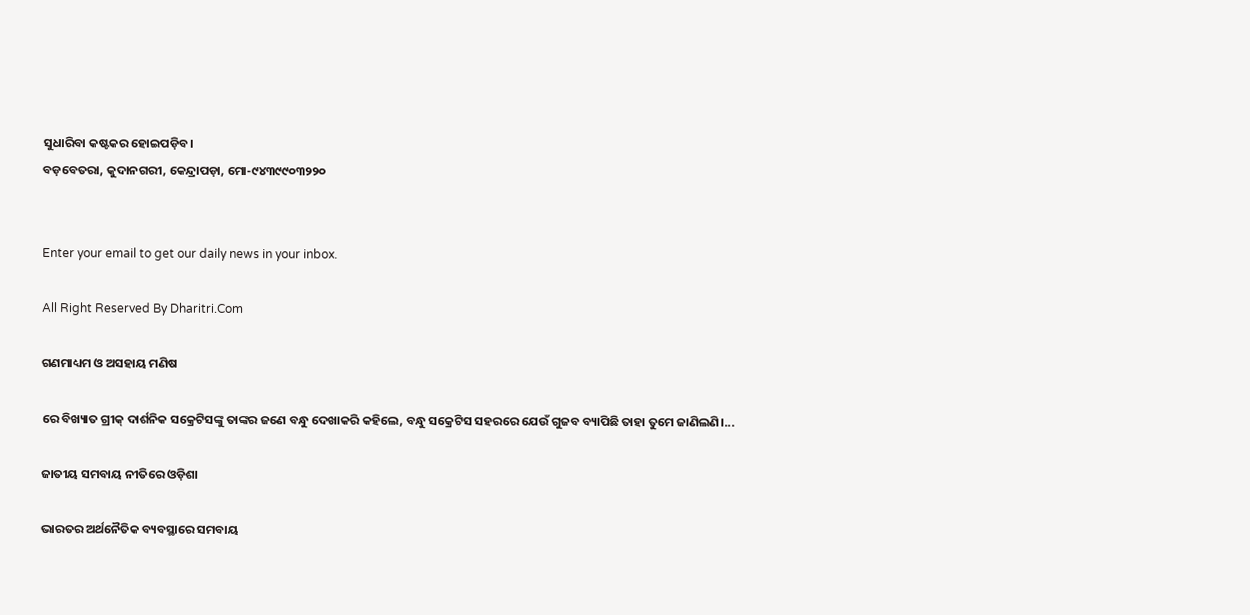ସୁଧାରିବା କଷ୍ଟକର ହୋଇପଡ଼ିବ।
ବଡ଼ବେତରା, କୁଦାନଗରୀ, କେନ୍ଦ୍ରାପଡ଼ା, ମୋ-୯୪୩୯୯୦୩୨୨୦


Enter your email to get our daily news in your inbox.

All Right Reserved By Dharitri.Com

ଗଣମାଧ୍ୟମ ଓ ଅସହାୟ ମଣିଷ

ରେ ବିଖ୍ୟାତ ଗ୍ରୀକ୍‌ ଦାର୍ଶନିକ ସକ୍ରେଟିସଙ୍କୁ ତାଙ୍କର ଜଣେ ବନ୍ଧୁ ଦେଖାକରି କହିଲେ, ବନ୍ଧୁ ସକ୍ରେଟିସ ସହରରେ ଯେଉଁ ଗୁଜବ ବ୍ୟାପିଛି ତାହା ତୁମେ ଜାଣିଲଣି।...

ଜାତୀୟ ସମବାୟ ନୀତିରେ ଓଡ଼ିଶା

ଭାରତର ଅର୍ଥନୈତିକ ବ୍ୟବସ୍ଥାରେ ସମବାୟ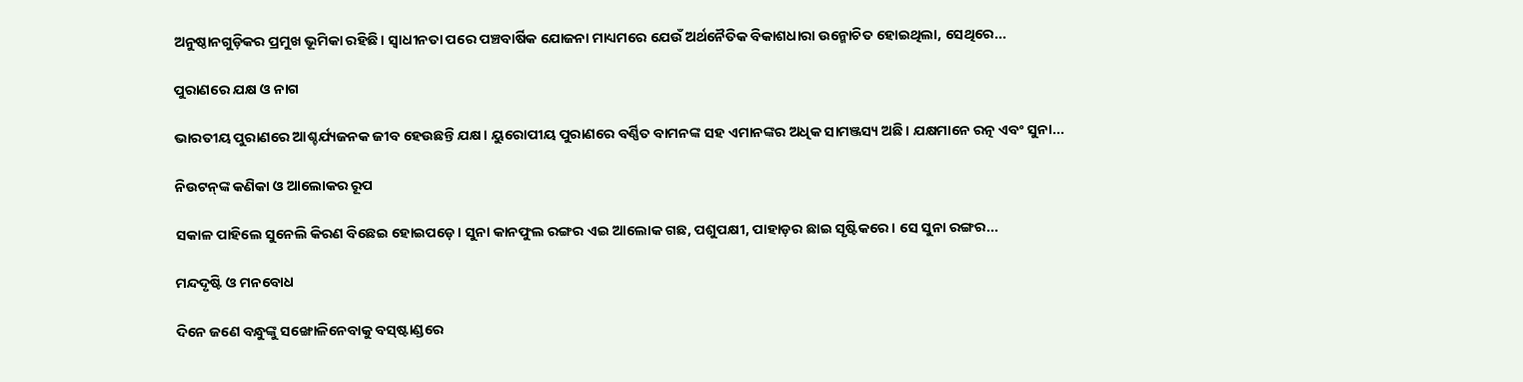ଅନୁଷ୍ଠାନଗୁଡ଼ିକର ପ୍ରମୁଖ ଭୂମିକା ରହିଛି। ସ୍ବାଧୀନତା ପରେ ପଞ୍ଚବାର୍ଷିକ ଯୋଜନା ମାଧ୍ୟମରେ ଯେଉଁ ଅର୍ଥନୈତିକ ବିକାଶଧାରା ଉନ୍ମୋଚିତ ହୋଇଥିଲା, ସେଥିରେ...

ପୁରାଣରେ ଯକ୍ଷ ଓ ନାଗ

ଭାରତୀୟ ପୁରାଣରେ ଆଶ୍ଚର୍ଯ୍ୟଜନକ ଜୀବ ହେଉଛନ୍ତି ଯକ୍ଷ। ୟୁରୋପୀୟ ପୁରାଣରେ ବର୍ଣ୍ଣିତ ବାମନଙ୍କ ସହ ଏମାନଙ୍କର ଅଧିକ ସାମଞ୍ଜସ୍ୟ ଅଛି। ଯକ୍ଷମାନେ ରତ୍ନ ଏବଂ ସୁନା...

ନିଉଟନ୍‌ଙ୍କ କଣିକା ଓ ଆଲୋକର ରୂପ

ସକାଳ ପାହିଲେ ସୁନେଲି କିରଣ ବିଛେଇ ହୋଇପଡ଼େ। ସୁନା କାନଫୁଲ ରଙ୍ଗର ଏଇ ଆଲୋକ ଗଛ, ପଶୁପକ୍ଷୀ, ପାହାଡ଼ର ଛାଇ ସୃଷ୍ଟିକରେ। ସେ ସୁନା ରଙ୍ଗର...

ମନ୍ଦଦୃଷ୍ଟି ଓ ମନବୋଧ

ଦିନେ ଜଣେ ବନ୍ଧୁଙ୍କୁ ସଙ୍ଖୋଳିନେବାକୁ ବସ୍‌ଷ୍ଟାଣ୍ଡରେ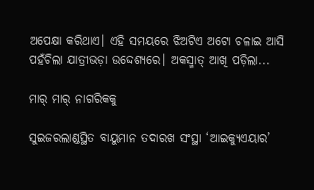ଅପେକ୍ଷା କରିଥାଏ। ଏହି ସମୟରେ ଝିଅଟିଏ ଅଟୋ ଚଳାଇ ଆସି ପହଁଚିଲା ଯାତ୍ରୀଭଡ଼ା ଉଦ୍ଦେଶ୍ୟରେ। ଅକସ୍ମାତ୍‌ ଆଖି ପଡ଼ିଲା...

ମାର୍‌ ମାର୍‌ ନାଗରିକକୁ

ସୁଇଜରଲାଣ୍ଡସ୍ଥିତ ବାୟୁମାନ ତଦାରଖ ସଂସ୍ଥା ‘ଆଇକ୍ୟୁଏୟାର’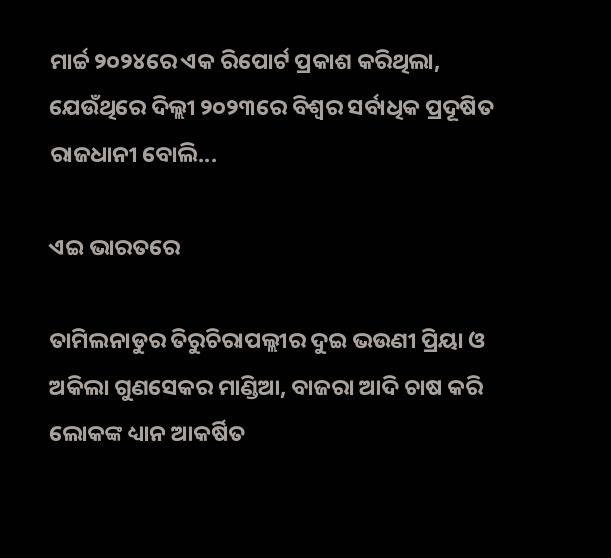ମାର୍ଚ୍ଚ ୨୦୨୪ରେ ଏକ ରିପୋର୍ଟ ପ୍ରକାଶ କରିଥିଲା, ଯେଉଁଥିରେ ଦିଲ୍ଲୀ ୨୦୨୩ରେ ବିଶ୍ୱର ସର୍ବାଧିକ ପ୍ରଦୂଷିତ ରାଜଧାନୀ ବୋଲି...

ଏଇ ଭାରତରେ

ତାମିଲନାଡୁର ତିରୁଚିରାପଲ୍ଲୀର ଦୁଇ ଭଉଣୀ ପ୍ରିୟା ଓ ଅକିଲା ଗୁଣସେକର ମାଣ୍ଡିଆ, ବାଜରା ଆଦି ଚାଷ କରି ଲୋକଙ୍କ ଧ୍ୟାନ ଆକର୍ଷିତ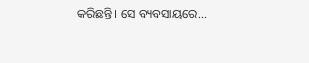କରିଛନ୍ତି। ସେ ବ୍ୟବସାୟରେ...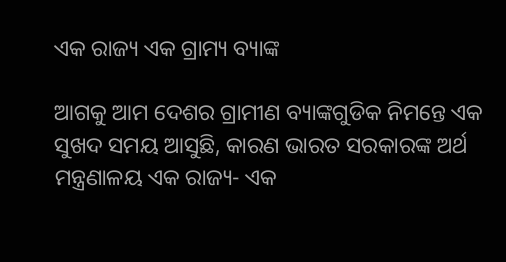ଏକ ରାଜ୍ୟ ଏକ ଗ୍ରାମ୍ୟ ବ୍ୟାଙ୍କ

ଆଗକୁ ଆମ ଦେଶର ଗ୍ରାମୀଣ ବ୍ୟାଙ୍କଗୁଡିକ ନିମନ୍ତେ ଏକ ସୁଖଦ ସମୟ ଆସୁଛି, କାରଣ ଭାରତ ସରକାରଙ୍କ ଅର୍ଥ ମନ୍ତ୍ରଣାଳୟ ଏକ ରାଜ୍ୟ- ଏକ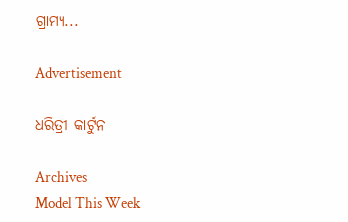ଗ୍ରାମ୍ୟ...

Advertisement

ଧରିତ୍ରୀ କାର୍ଟୁନ

Archives
Model This Week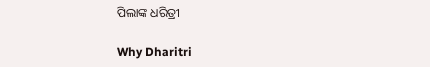ପିଲାଙ୍କ ଧରିତ୍ରୀ

Why Dharitri